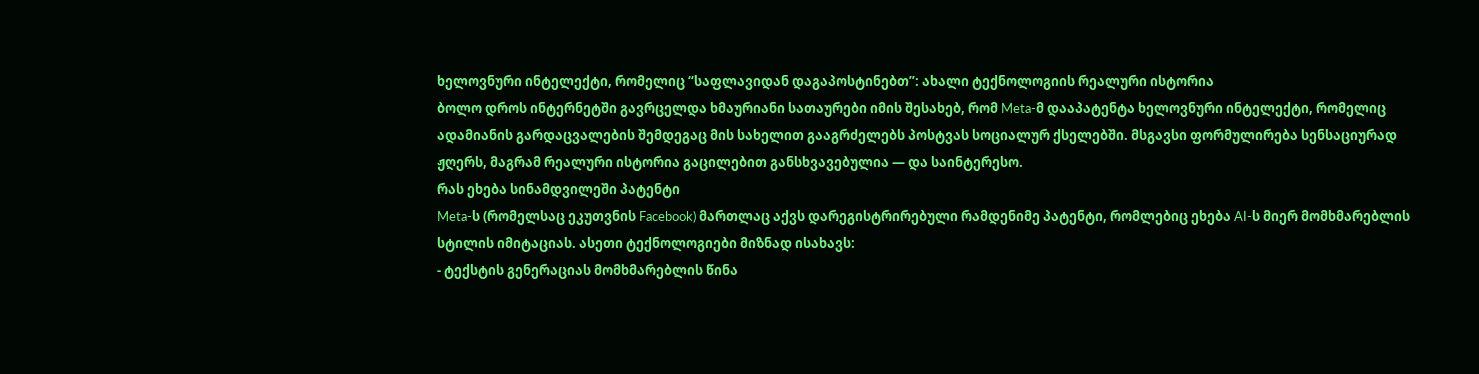ხელოვნური ინტელექტი, რომელიც “საფლავიდან დაგაპოსტინებთ”: ახალი ტექნოლოგიის რეალური ისტორია
ბოლო დროს ინტერნეტში გავრცელდა ხმაურიანი სათაურები იმის შესახებ, რომ Meta-მ დააპატენტა ხელოვნური ინტელექტი, რომელიც ადამიანის გარდაცვალების შემდეგაც მის სახელით გააგრძელებს პოსტვას სოციალურ ქსელებში. მსგავსი ფორმულირება სენსაციურად ჟღერს, მაგრამ რეალური ისტორია გაცილებით განსხვავებულია — და საინტერესო.
რას ეხება სინამდვილეში პატენტი
Meta-ს (რომელსაც ეკუთვნის Facebook) მართლაც აქვს დარეგისტრირებული რამდენიმე პატენტი, რომლებიც ეხება AI-ს მიერ მომხმარებლის სტილის იმიტაციას. ასეთი ტექნოლოგიები მიზნად ისახავს:
- ტექსტის გენერაციას მომხმარებლის წინა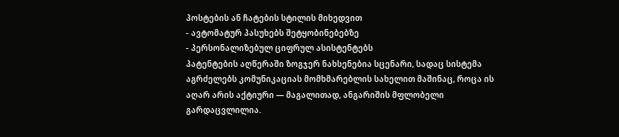პოსტების ან ჩატების სტილის მიხედვით
- ავტომატურ პასუხებს შეტყობინებებზე
- პერსონალიზებულ ციფრულ ასისტენტებს
პატენტების აღწერაში ზოგჯერ ნახსენებია სცენარი, სადაც სისტემა აგრძელებს კომუნიკაციას მომხმარებლის სახელით მაშინაც, როცა ის აღარ არის აქტიური — მაგალითად, ანგარიშის მფლობელი გარდაცვლილია.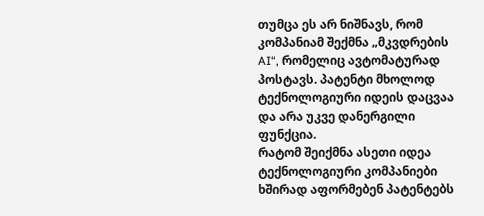თუმცა ეს არ ნიშნავს, რომ კომპანიამ შექმნა „მკვდრების AI“, რომელიც ავტომატურად პოსტავს. პატენტი მხოლოდ ტექნოლოგიური იდეის დაცვაა და არა უკვე დანერგილი ფუნქცია.
რატომ შეიქმნა ასეთი იდეა
ტექნოლოგიური კომპანიები ხშირად აფორმებენ პატენტებს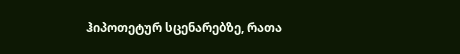ჰიპოთეტურ სცენარებზე, რათა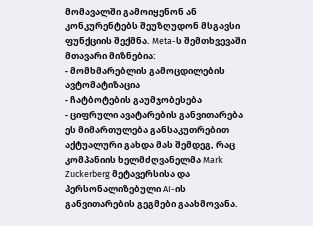მომავალში გამოიყენონ ან კონკურენტებს შეუზღუდონ მსგავსი ფუნქციის შექმნა. Meta-ს შემთხვევაში მთავარი მიზნებია:
- მომხმარებლის გამოცდილების ავტომატიზაცია
- ჩატბოტების გაუმჯობესება
- ციფრული ავატარების განვითარება
ეს მიმართულება განსაკუთრებით აქტუალური გახდა მას შემდეგ, რაც კომპანიის ხელმძღვანელმა Mark Zuckerberg მეტავერსისა და პერსონალიზებული AI-ის განვითარების გეგმები გაახმოვანა.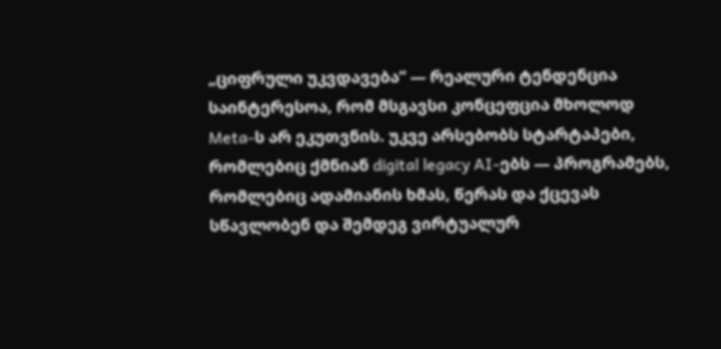„ციფრული უკვდავება“ — რეალური ტენდენცია
საინტერესოა, რომ მსგავსი კონცეფცია მხოლოდ Meta-ს არ ეკუთვნის. უკვე არსებობს სტარტაპები, რომლებიც ქმნიან digital legacy AI-ებს — პროგრამებს, რომლებიც ადამიანის ხმას, წერას და ქცევას სწავლობენ და შემდეგ ვირტუალურ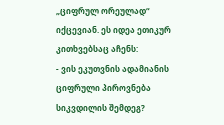„ციფრულ ორეულად“ იქცევიან. ეს იდეა ეთიკურ კითხვებსაც აჩენს:
- ვის ეკუთვნის ადამიანის ციფრული პიროვნება სიკვდილის შემდეგ?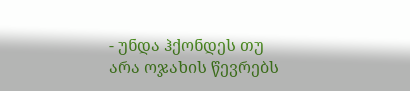- უნდა ჰქონდეს თუ არა ოჯახის წევრებს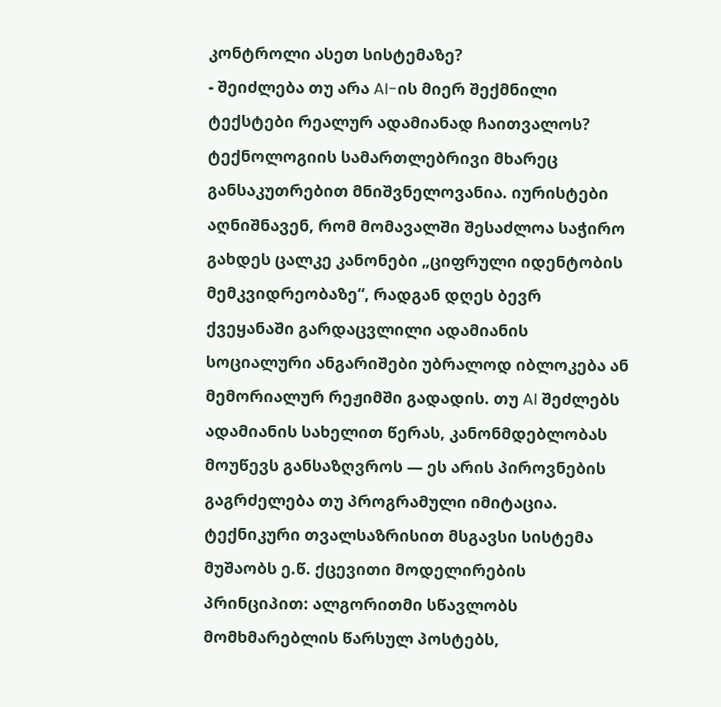კონტროლი ასეთ სისტემაზე?
- შეიძლება თუ არა AI-ის მიერ შექმნილი ტექსტები რეალურ ადამიანად ჩაითვალოს?
ტექნოლოგიის სამართლებრივი მხარეც განსაკუთრებით მნიშვნელოვანია. იურისტები აღნიშნავენ, რომ მომავალში შესაძლოა საჭირო გახდეს ცალკე კანონები „ციფრული იდენტობის მემკვიდრეობაზე“, რადგან დღეს ბევრ ქვეყანაში გარდაცვლილი ადამიანის სოციალური ანგარიშები უბრალოდ იბლოკება ან მემორიალურ რეჟიმში გადადის. თუ AI შეძლებს ადამიანის სახელით წერას, კანონმდებლობას მოუწევს განსაზღვროს — ეს არის პიროვნების გაგრძელება თუ პროგრამული იმიტაცია.
ტექნიკური თვალსაზრისით მსგავსი სისტემა მუშაობს ე.წ. ქცევითი მოდელირების პრინციპით: ალგორითმი სწავლობს მომხმარებლის წარსულ პოსტებს,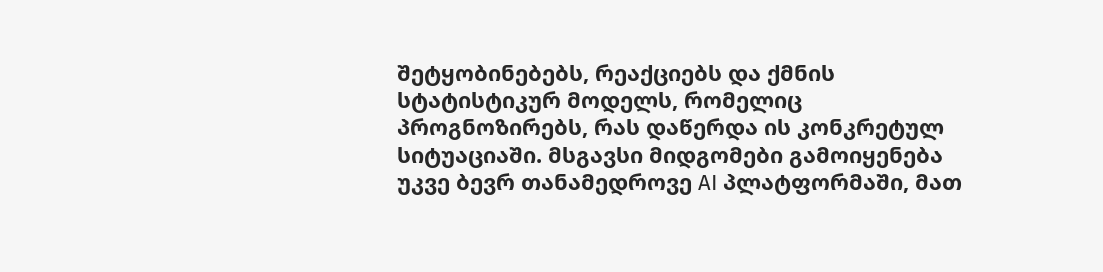შეტყობინებებს, რეაქციებს და ქმნის სტატისტიკურ მოდელს, რომელიც პროგნოზირებს, რას დაწერდა ის კონკრეტულ სიტუაციაში. მსგავსი მიდგომები გამოიყენება უკვე ბევრ თანამედროვე AI პლატფორმაში, მათ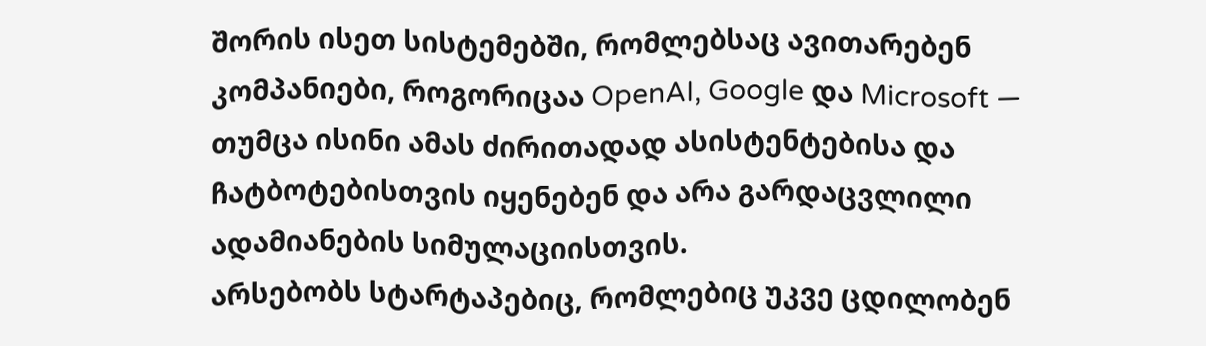შორის ისეთ სისტემებში, რომლებსაც ავითარებენ კომპანიები, როგორიცაა OpenAI, Google და Microsoft — თუმცა ისინი ამას ძირითადად ასისტენტებისა და ჩატბოტებისთვის იყენებენ და არა გარდაცვლილი ადამიანების სიმულაციისთვის.
არსებობს სტარტაპებიც, რომლებიც უკვე ცდილობენ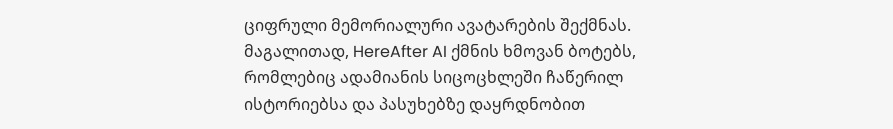ციფრული მემორიალური ავატარების შექმნას. მაგალითად, HereAfter AI ქმნის ხმოვან ბოტებს, რომლებიც ადამიანის სიცოცხლეში ჩაწერილ ისტორიებსა და პასუხებზე დაყრდნობით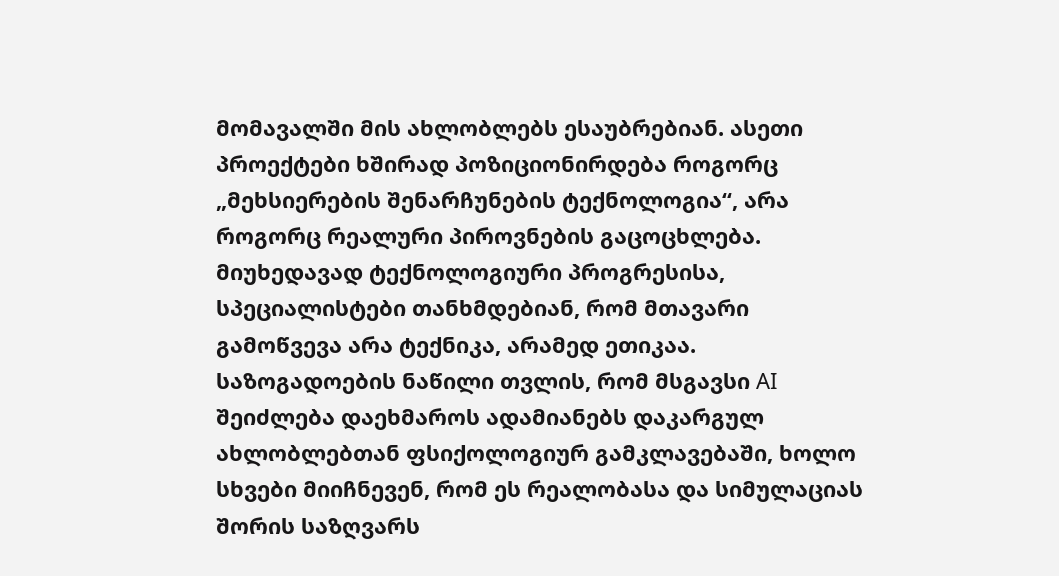მომავალში მის ახლობლებს ესაუბრებიან. ასეთი პროექტები ხშირად პოზიციონირდება როგორც „მეხსიერების შენარჩუნების ტექნოლოგია“, არა როგორც რეალური პიროვნების გაცოცხლება.
მიუხედავად ტექნოლოგიური პროგრესისა, სპეციალისტები თანხმდებიან, რომ მთავარი გამოწვევა არა ტექნიკა, არამედ ეთიკაა. საზოგადოების ნაწილი თვლის, რომ მსგავსი AI შეიძლება დაეხმაროს ადამიანებს დაკარგულ ახლობლებთან ფსიქოლოგიურ გამკლავებაში, ხოლო სხვები მიიჩნევენ, რომ ეს რეალობასა და სიმულაციას შორის საზღვარს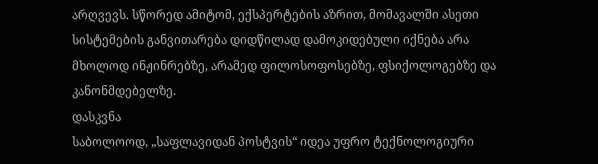არღვევს. სწორედ ამიტომ, ექსპერტების აზრით, მომავალში ასეთი სისტემების განვითარება დიდწილად დამოკიდებული იქნება არა მხოლოდ ინჟინრებზე, არამედ ფილოსოფოსებზე, ფსიქოლოგებზე და კანონმდებელზე.
დასკვნა
საბოლოოდ, „საფლავიდან პოსტვის“ იდეა უფრო ტექნოლოგიური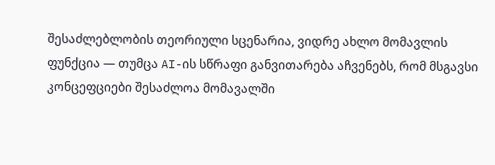შესაძლებლობის თეორიული სცენარია, ვიდრე ახლო მომავლის ფუნქცია — თუმცა AI-ის სწრაფი განვითარება აჩვენებს, რომ მსგავსი კონცეფციები შესაძლოა მომავალში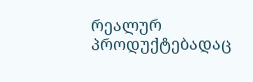რეალურ პროდუქტებადაც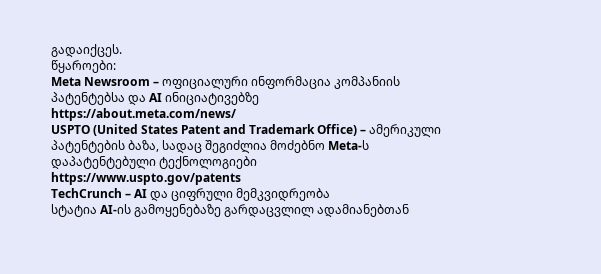გადაიქცეს.
წყაროები:
Meta Newsroom – ოფიციალური ინფორმაცია კომპანიის პატენტებსა და AI ინიციატივებზე
https://about.meta.com/news/
USPTO (United States Patent and Trademark Office) – ამერიკული პატენტების ბაზა, სადაც შეგიძლია მოძებნო Meta-ს დაპატენტებული ტექნოლოგიები
https://www.uspto.gov/patents
TechCrunch – AI და ციფრული მემკვიდრეობა
სტატია AI-ის გამოყენებაზე გარდაცვლილ ადამიანებთან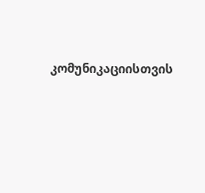კომუნიკაციისთვის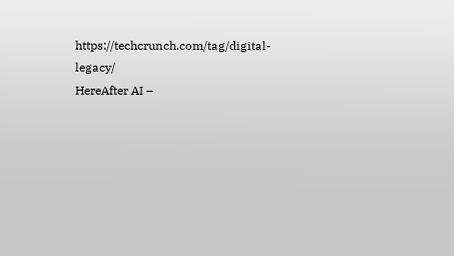https://techcrunch.com/tag/digital-legacy/
HereAfter AI –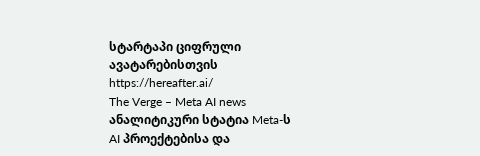სტარტაპი ციფრული ავატარებისთვის
https://hereafter.ai/
The Verge – Meta AI news
ანალიტიკური სტატია Meta-ს AI პროექტებისა და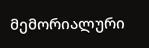მემორიალური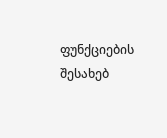ფუნქციების შესახებ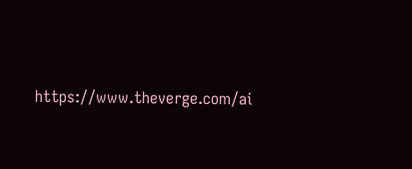https://www.theverge.com/ai